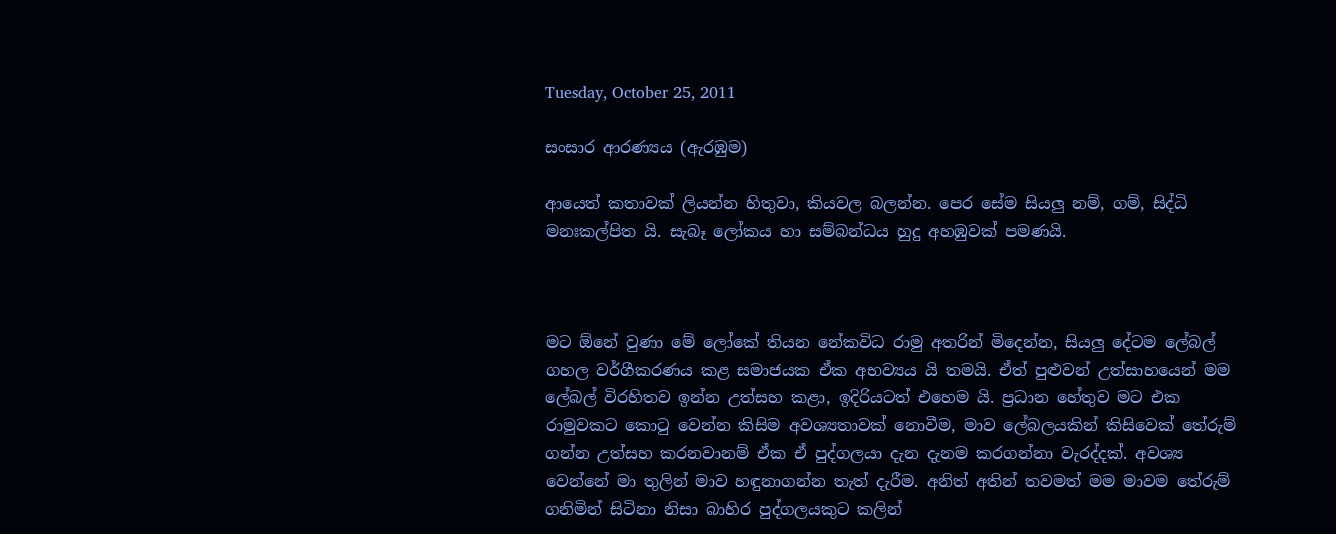Tuesday, October 25, 2011

සංසාර ආරණ්‍යය (ඇරඹුම)

ආයෙත් කතාවක් ලියන්න හිතුවා, කියවල බලන්න. පෙර සේම සියලු නම්, ගම්, සිද්ධි මනඃකල්පිත යි. සැබෑ ලෝකය හා සම්බන්ධය හුදු අහඹුවක් පමණයි.



මට ඕනේ වුණා මේ ලෝකේ තියන නේකවිධ රාමු අතරින් මිදෙන්න, සියලු දේටම ලේබල් ගහල වර්ගීකරණය කළ සමාජයක ඒක අභව්‍යය යි තමයි. ඒත් පුළුවන් උත්සාහයෙන් මම ලේබල් විරහිතව ඉන්න උත්සහ කළා, ඉදිරියටත් එහෙම යි. ප්‍රධාන හේතුව මට එක රාමුවකට කොටු වෙන්න කිසිම අවශ්‍යතාවක් නොවීම, මාව ලේබලයකින් කිසිවෙක් තේරුම් ගන්න උත්සහ කරනවානම් ඒක ඒ පුද්ගලයා දැන දැනම කරගන්නා වැරද්දක්. අවශ්‍ය වෙන්නේ මා තුලින් මාව හඳුනාගන්න තැත් දැරීම. අනිත් අතින් තවමත් මම මාවම තේරුම් ගනිමින් සිටිනා නිසා බාහිර පුද්ගලයකුට කලින්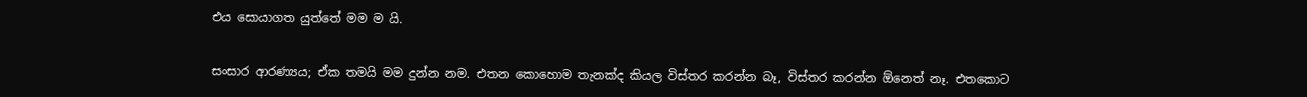එය සොයාගත යුත්තේ මම ම යි.


සංසාර ආරණ්‍යය; ඒක තමයි මම දුන්න නම. එතන කොහොම තැනක්ද කියල විස්තර කරන්න බෑ, විස්තර කරන්න ඕනෙත් නෑ. එතකොට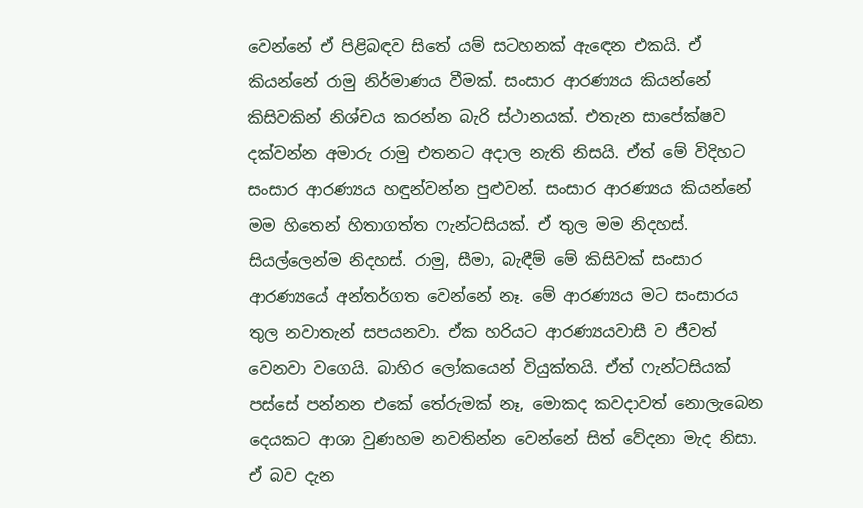වෙන්නේ ඒ පිළිබඳව සිතේ යම් සටහනක් ඇඳෙන එකයි. ඒ කියන්නේ රාමු නිර්මාණය වීමක්. සංසාර ආරණ්‍යය කියන්නේ කිසිවකින් නිශ්චය කරන්න බැරි ස්ථානයක්. එතැන සාපේක්ෂව දක්වන්න අමාරු රාමු එතනට අදාල නැති නිසයි. ඒත් මේ විදිහට සංසාර ආරණ්‍යය හඳුන්වන්න පුළුවන්. සංසාර ආරණ්‍යය කියන්නේ මම හිතෙන් හිතාගත්ත ෆැන්ටසියක්. ඒ තුල මම නිදහස්. සියල්ලෙන්ම නිදහස්. රාමු, සීමා, බැඳීම් මේ කිසිවක් සංසාර ආරණ්‍යයේ අන්තර්ගත වෙන්නේ නෑ. මේ ආරණ්‍යය මට සංසාරය තුල නවාතැන් සපයනවා. ඒක හරියට ආරණ්‍යයවාසී ව ජීවත් වෙනවා වගෙයි. බාහිර ලෝකයෙන් වියුක්තයි. ඒත් ෆැන්ටසියක් පස්සේ පන්නන එකේ තේරුමක් නෑ, මොකද කවදාවත් නොලැබෙන දෙයකට ආශා වුණහම නවතින්න වෙන්නේ සිත් වේදනා මැද නිසා. ඒ බව දැන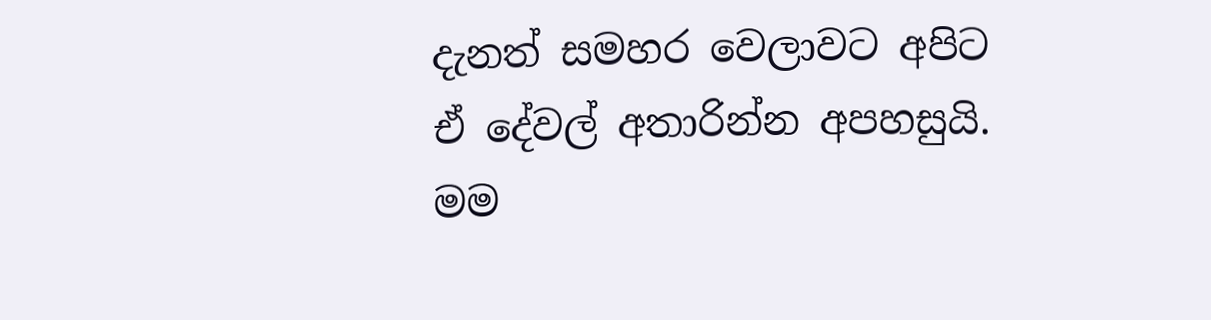දැනත් සමහර වෙලාවට අපිට ඒ දේවල් අතාරින්න අපහසුයි. මම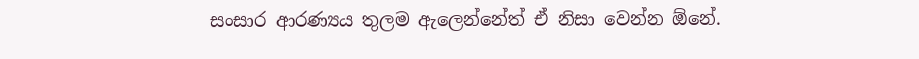සංසාර ආරණ්‍යය තුලම ඇලෙන්නේත් ඒ නිසා වෙන්න ඕනේ.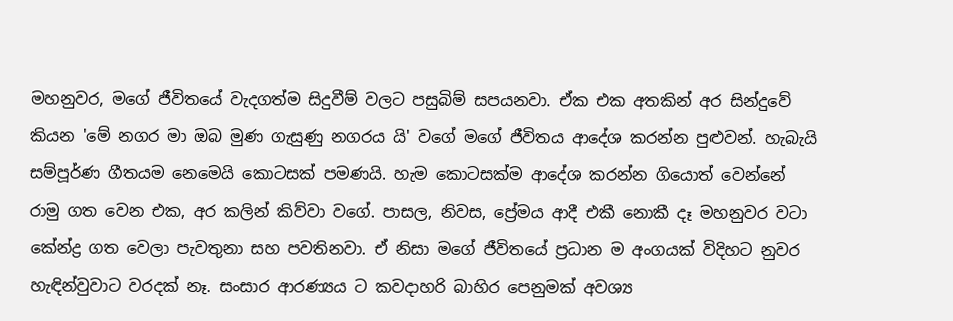මහනුවර, මගේ ජීවිතයේ වැදගත්ම සිදුවීම් වලට පසුබිම් සපයනවා. ඒක එක අතකින් අර සින්දුවේ කියන 'මේ නගර මා ඔබ මුණ ගැසුණු නගරය යි' වගේ මගේ ජීවිතය ආදේශ කරන්න පුළුවන්. හැබැයි සම්පූර්ණ ගීතයම නෙමෙයි කොටසක් පමණයි. හැම කොටසක්ම ආදේශ කරන්න ගියොත් වෙන්නේ රාමු ගත වෙන එක, අර කලින් කිව්වා වගේ. පාසල, නිවස, ප්‍රේමය ආදී එකී නොකී දෑ මහනුවර වටා කේන්ද්‍ර ගත වෙලා පැවතුනා සහ පවතිනවා. ඒ නිසා මගේ ජීවිතයේ ප්‍රධාන ම අංගයක් විදිහට නුවර හැඳින්වුවාට වරදක් නෑ. සංසාර ආරණ්‍යය ට කවදාහරි බාහිර පෙනුමක් අවශ්‍ය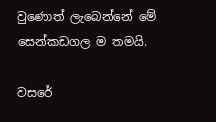වුණොත් ලැබෙන්නේ මේ සෙන්කඩගල ම තමයි.

වසරේ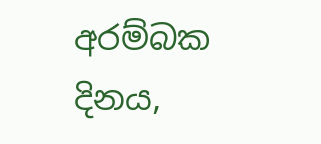අරම්බක දිනය,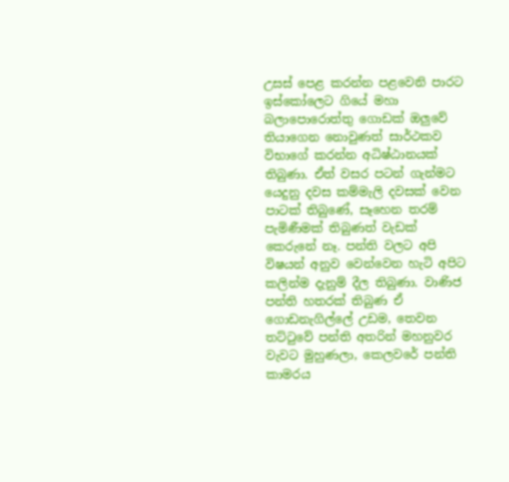උසස් පෙළ කරන්න පළවෙනි පාරට ඉස්කෝලෙට ගියේ මහා බලාපොරොත්තු ගොඩක් ඔලුවේ තියාගෙන නොවුණත් සාර්ථකව විභාගේ කරන්න අධිෂ්ඨානයක් තිබුණා. ඒත් වසර පටන් ගැන්මට යෙදුනු දවස කම්මැලි දවසක් වෙන පාටක් තිබුණේ, සෑහෙන තරම් පැමිණීමක් තිබුණත් වැඩක් කෙරුනේ නෑ. පන්ති වලට අපි විෂයන් අනුව වෙන්වෙන හැටි අපිට කලින්ම දැනුම් දීල තිබුණා. වාණිජ පන්ති හතරක් තිබුණ ඒ ගොඩනැගිල්ලේ උඩම, තෙවන තට්ටුවේ පන්ති අතරින් මහනුවර වැවට මුහුණලා, කෙලවරේ පන්ති කාමරය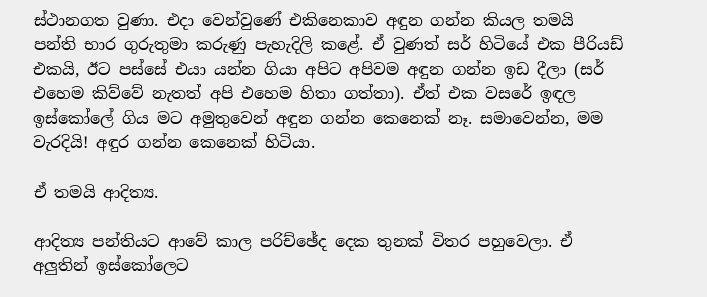ස්ථානගත වුණා. එදා වෙන්වුණේ එකිනෙකාව අඳුන ගන්න කියල තමයි පන්ති භාර ගුරුතුමා කරුණු පැහැදිලි කළේ. ඒ වුණත් සර් හිටියේ එක පීරියඩ් එකයි, ඊට පස්සේ එයා යන්න ගියා අපිට අපිවම අඳුන ගන්න ඉඩ දීලා (සර් එහෙම කිව්වේ නැතත් අපි එහෙම හිතා ගත්තා). ඒත් එක වසරේ ඉඳල ඉස්කෝලේ ගිය මට අමුතුවෙන් අඳුන ගන්න කෙනෙක් නෑ. සමාවෙන්න, මම වැරදියි! අඳුර ගන්න කෙනෙක් හිටියා.

ඒ තමයි ආදිත්‍ය.

ආදිත්‍ය පන්තියට ආවේ කාල පරිච්ඡේද දෙක තුනක් විතර පහුවෙලා. ඒ අලුතින් ඉස්කෝලෙට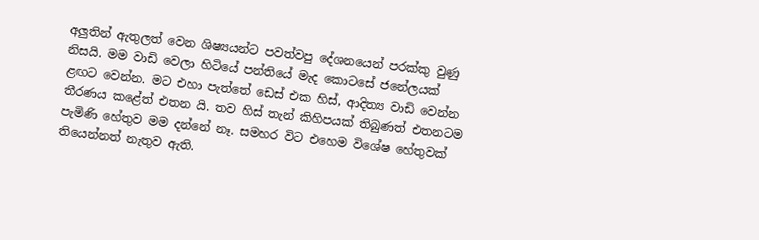අලුතින් ඇතුලත් වෙන ශිෂ්‍යයන්ට පවත්වපු දේශනයෙන් පරක්කු වුණු නිසයි. මම වාඩි වෙලා හිටියේ පන්තියේ මැද කොටසේ ජනේලයක් ළඟට වෙන්න. මට එහා පැත්තේ ඩෙස් එක හිස්, ආදිත්‍ය වාඩි වෙන්න තීරණය කළේත් එතන යි. තව හිස් තැන් කිහිපයක් තිබුණත් එතනටම පැමිණි හේතුව මම දන්නේ නෑ. සමහර විට එහෙම විශේෂ හේතුවක් තියෙන්නත් නැතුව ඇති.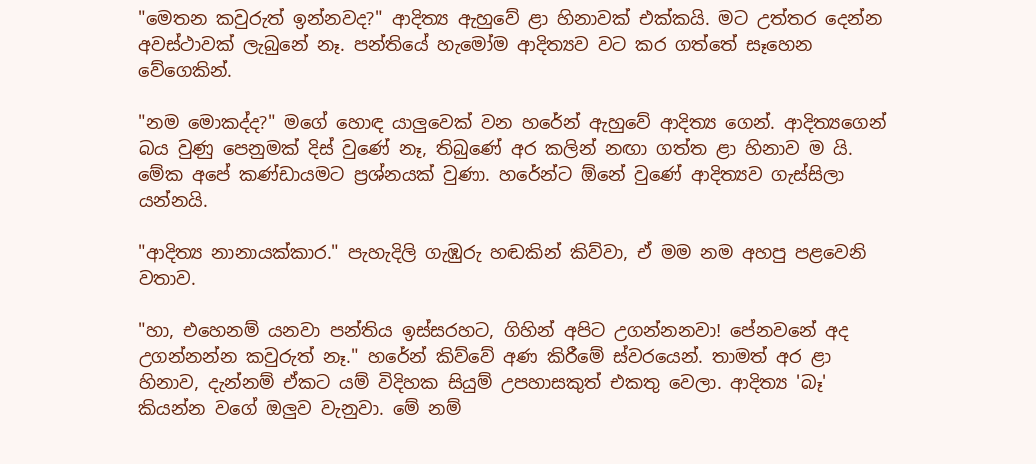"මෙතන කවුරුත් ඉන්නවද?" ආදිත්‍ය ඇහුවේ ළා හිනාවක් එක්කයි. මට උත්තර දෙන්න අවස්ථාවක් ලැබුනේ නෑ. පන්තියේ හැමෝම ආදිත්‍යව වට කර ගත්තේ සෑහෙන වේගෙකින්.

"නම මොකද්ද?" මගේ හොඳ යාලුවෙක් වන හරේන් ඇහුවේ ආදිත්‍ය ගෙන්. ආදිත්‍යගෙන් බය වුණු පෙනුමක් දිස් වුණේ නෑ, තිබුණේ අර කලින් නඟා ගත්ත ළා හිනාව ම යි. මේක අපේ කණ්ඩායමට ප්‍රශ්නයක් වුණා. හරේන්ට ඕනේ වුණේ ආදිත්‍යව ගැස්සිලා යන්නයි.

"ආදිත්‍ය නානායක්කාර." පැහැදිලි ගැඹුරු හඬකින් කිව්වා, ඒ මම නම අහපු පළවෙනි වතාව.

"හා, එහෙනම් යනවා පන්තිය ඉස්සරහට, ගිහින් අපිට උගන්නනවා! පේනවනේ අද උගන්නන්න කවුරුත් නෑ." හරේන් කිව්වේ අණ කිරීමේ ස්වරයෙන්. තාමත් අර ළා හිනාව, දැන්නම් ඒකට යම් විදිහක සියුම් උපහාසකුත් එකතු වෙලා. ආදිත්‍ය 'බෑ' කියන්න වගේ ඔලුව වැනුවා. මේ නම්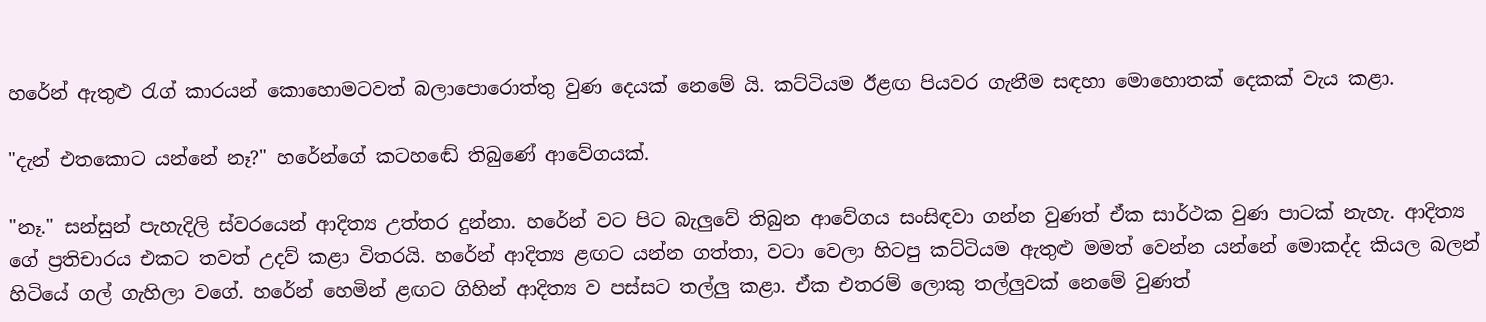හරේන් ඇතුළු රැග් කාරයන් කොහොමටවත් බලාපොරොත්තු වුණ දෙයක් නෙමේ යි. කට්ටියම ඊළඟ පියවර ගැනීම සඳහා මොහොතක් දෙකක් වැය කළා.

"දැන් එතකොට යන්නේ නෑ?" හරේන්ගේ කටහඬේ තිබුණේ ආවේගයක්.

"නෑ." සන්සුන් පැහැදිලි ස්වරයෙන් ආදිත්‍ය උත්තර දුන්නා. හරේන් වට පිට බැලුවේ තිබුන ආවේගය සංසිඳවා ගන්න වුණත් ඒක සාර්ථක වුණ පාටක් නැහැ. ආදිත්‍ය ගේ ප්‍රතිචාරය එකට තවත් උදව් කළා විතරයි. හරේන් ආදිත්‍ය ළඟට යන්න ගත්තා, වටා වෙලා හිටපු කට්ටියම ඇතුළු මමත් වෙන්න යන්නේ මොකද්ද කියල බලන් හිටියේ ගල් ගැහිලා වගේ. හරේන් හෙමින් ළඟට ගිහින් ආදිත්‍ය ව පස්සට තල්ලු කළා. ඒක එතරම් ලොකු තල්ලුවක් නෙමේ වුණත්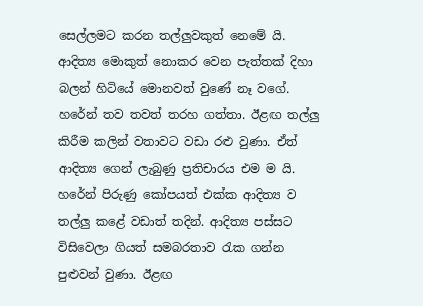සෙල්ලමට කරන තල්ලුවකුත් නෙමේ යි. ආදිත්‍ය මොකුත් නොකර වෙන පැත්තක් දිහා බලන් හිටියේ මොනවත් වුණේ නෑ වගේ. හරේන් තව තවත් තරහ ගත්තා. ඊළඟ තල්ලු කිරීම කලින් වතාවට වඩා රළු වුණා. ඒත් ආදිත්‍ය ගෙන් ලැබුණු ප්‍රතිචාරය එම ම යි. හරේන් පිරුණු කෝපයත් එක්ක ආදිත්‍ය ව තල්ලු කළේ වඩාත් තදින්. ආදිත්‍ය පස්සට විසිවෙලා ගියත් සමබරතාව රැක ගන්න පුළුවන් වුණා. ඊළඟ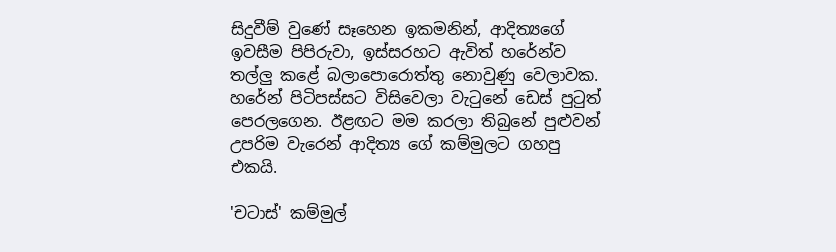සිදුවීම් වුණේ සෑහෙන ඉකමනින්, ආදිත්‍යගේ ඉවසීම පිපිරුවා, ඉස්සරහට ඇවිත් හරේන්ව තල්ලු කළේ බලාපොරොත්තු නොවුණු වෙලාවක. හරේන් පිටිපස්සට විසිවෙලා වැටුනේ ඩෙස් පුටුත් පෙරලගෙන. ඊළඟට මම කරලා තිබුනේ පුළුවන් උපරිම වැරෙන් ආදිත්‍ය ගේ කම්මුලට ගහපු එකයි.

'චටාස්' කම්මුල්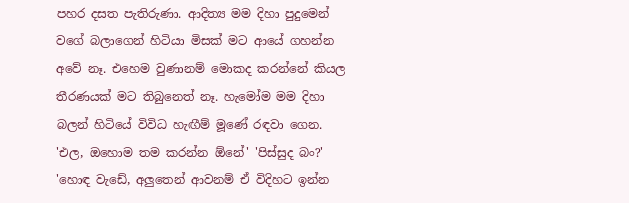පහර දසත පැතිරුණා. ආදිත්‍ය මම දිහා පුදුමෙන් වගේ බලාගෙන් හිටියා මිසක් මට ආයේ ගහන්න අවේ නෑ. එහෙම වුණානම් මොකද කරන්නේ කියල තීරණයක් මට තිබුනෙත් නෑ. හැමෝම මම දිහා බලන් හිටියේ විවිධ හැඟීම් මූණේ රඳවා ගෙන. 'එල, ඔහොම තම කරන්න ඕනේ' 'පිස්සුද බං?' 'හොඳ වැඩේ, අලුතෙන් ආවනම් ඒ විදිහට ඉන්න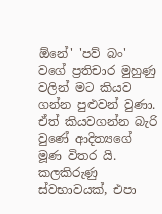ඕනේ' 'පව් බං' වගේ ප්‍රතිචාර මුහුණු වලින් මට කියව ගන්න පුළුවන් වුණා. ඒත් කියවගන්න බැරි වුණේ ආදිත්‍යගේ මූණ විතර යි. කලකිරුණු ස්වභාවයක්, එපා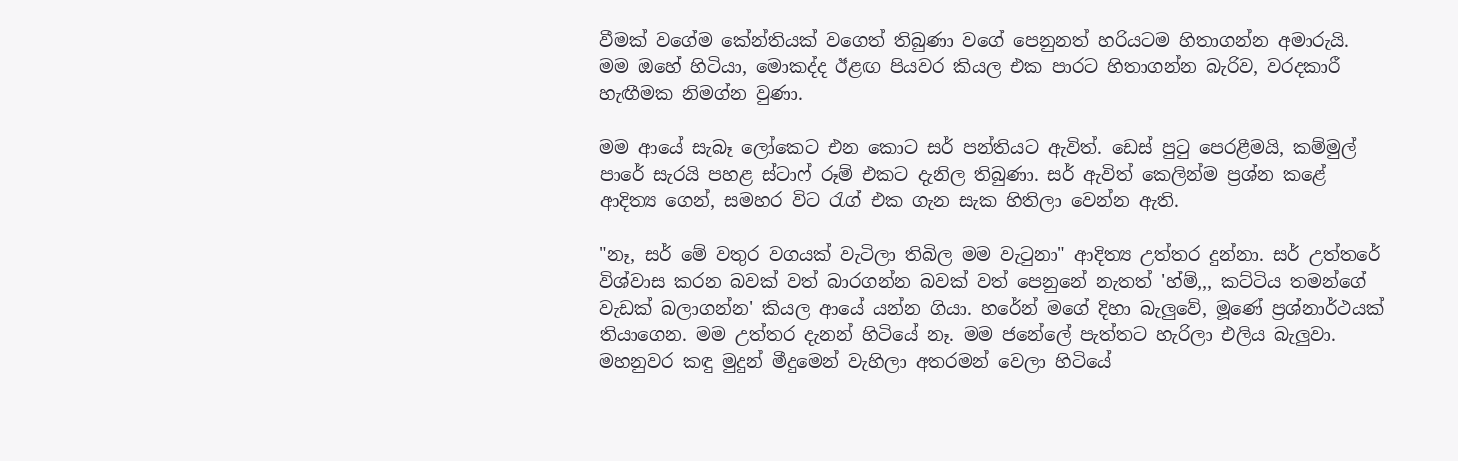වීමක් වගේම කේන්තියක් වගෙත් තිබුණා වගේ පෙනුනත් හරියටම හිතාගන්න අමාරුයි. මම ඔහේ හිටියා, මොකද්ද ඊළඟ පියවර කියල එක පාරට හිතාගන්න බැරිව, වරදකාරී හැඟීමක නිමග්න වුණා.

මම ආයේ සැබෑ ලෝකෙට එන කොට සර් පන්තියට ඇවිත්. ඩෙස් පුටු පෙරළීමයි, කම්මුල් පාරේ සැරයි පහළ ස්ටාෆ් රූම් එකට දැනිල තිබුණා. සර් ඇවිත් කෙලින්ම ප්‍රශ්න කළේ ආදිත්‍ය ගෙන්, සමහර විට රැග් එක ගැන සැක හිතිලා වෙන්න ඇති.

"නෑ, සර් මේ වතුර වගයක් වැටිලා තිබිල මම වැටුනා" ආදිත්‍ය උත්තර දුන්නා. සර් උත්තරේ විශ්වාස කරන බවක් වත් බාරගන්න බවක් වත් පෙනුනේ නැතත් 'හ්ම්,,, කට්ටිය තමන්ගේ වැඩක් බලාගන්න' කියල ආයේ යන්න ගියා. හරේන් මගේ දිහා බැලුවේ, මූණේ ප්‍රශ්නාර්ථයක් තියාගෙන. මම උත්තර දැනන් හිටියේ නෑ. මම ජනේලේ පැත්තට හැරිලා එලිය බැලුවා. මහනුවර කඳු මුදුන් මීදුමෙන් වැහිලා අතරමන් වෙලා හිටියේ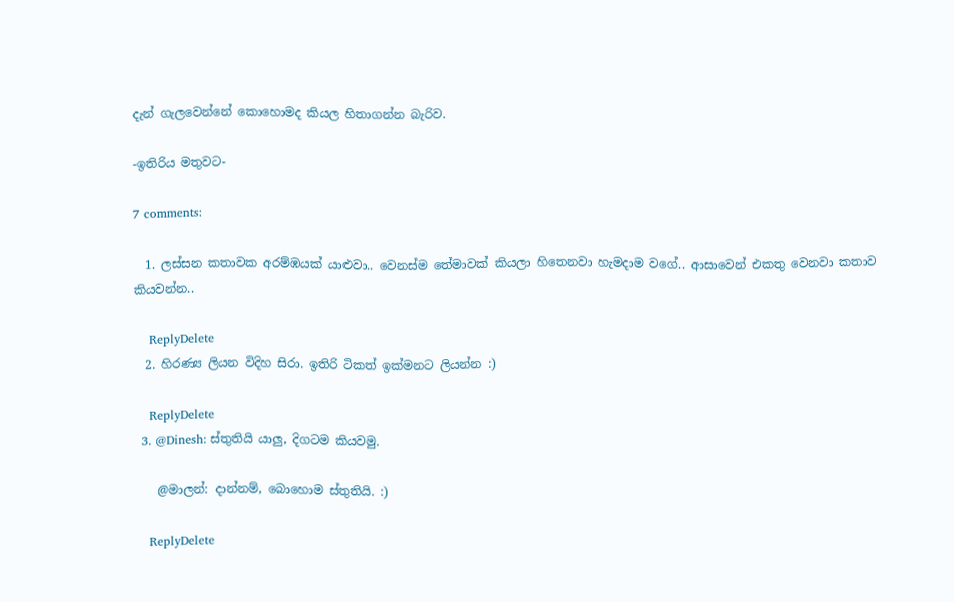දැන් ගැලවෙන්නේ කොහොමද කියල හිතාගන්න බැරිව.

-ඉතිරිය මතුවට-

7 comments:

  1. ලස්සන කතාවක අරම්ඹයක් යාළුවා.. වෙනස්ම තේමාවක් කියලා හිතෙනවා හැමදාම වගේ.. ආසාවෙන් එකතු වෙනවා කතාව කියවන්න..

    ReplyDelete
  2. හිරණ්‍ය ලියන විදිහ සිරා. ඉතිරි ටිකත් ඉක්මනට ලියන්න :)

    ReplyDelete
  3. @Dinesh: ස්තුතියි යාලු, දිගටම කියවමු.

    @මාලන්: දාන්නම්, බොහොම ස්තුතියි. :)

    ReplyDelete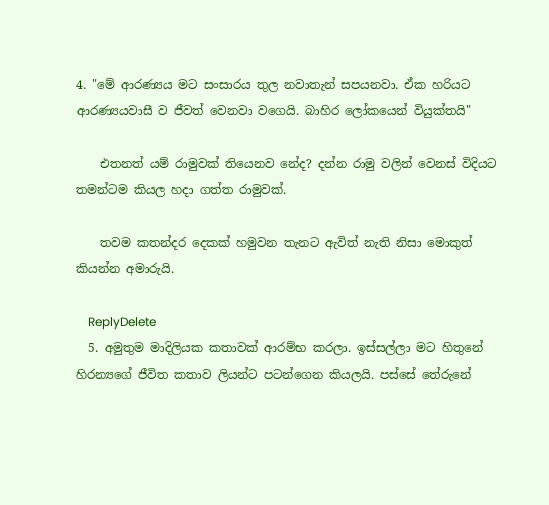4. "මේ ආරණ්‍යය මට සංසාරය තුල නවාතැන් සපයනවා. ඒක හරියට ආරණ්‍යයවාසී ව ජීවත් වෙනවා වගෙයි. බාහිර ලෝකයෙන් වියුක්තයි"

    එතනත් යම් රාමුවක් තියෙනව නේද? දන්න රාමු වලින් වෙනස් විදියට තමන්ටම කියල හදා ගත්ත රාමුවක්.

    තවම කතන්දර දෙකක් හමුවන තැනට ඇවිත් නැති නිසා මොකුත් කියන්න අමාරුයි.

    ReplyDelete
  5. අමුතුම මාදිලියක කතාවක් ආරම්භ කරලා. ඉස්සල්ලා මට හිතුනේ හිරන්‍යගේ ජීවිත කතාව ලියන්ට පටන්ගෙන කියලයි. පස්සේ තේරුනේ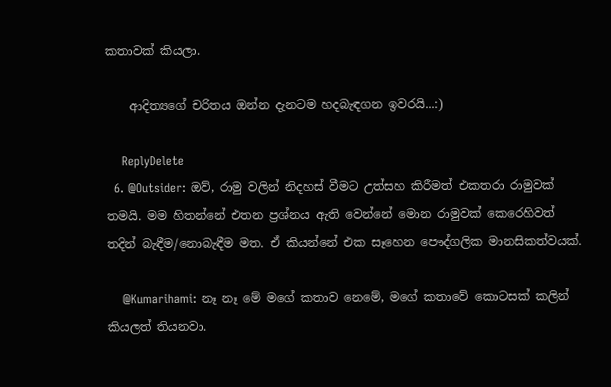කතාවක් කියලා.

    ආදිත්‍යගේ චරිතය ඔන්න දැනටම හදබැඳගන ඉවරයි...:)

    ReplyDelete
  6. @Outsider: ඔව්, රාමු වලින් නිදහස් වීමට උත්සහ කිරීමත් එකතරා රාමුවක් තමයි. මම හිතන්නේ එතන ප්‍රශ්නය ඇති වෙන්නේ මොන රාමුවක් කෙරෙහිවත් තදින් බැඳීම/නොබැඳීම මත. ඒ කියන්නේ එක සෑහෙන පෞද්ගලික මානසිකත්වයක්.

    @Kumarihami: නෑ නෑ මේ මගේ කතාව නෙමේ, මගේ කතාවේ කොටසක් කලින් කියලත් තියනවා.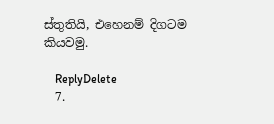ස්තුතියි, එහෙනම් දිගටම කියවමු.

    ReplyDelete
  7.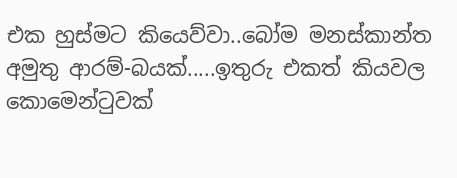එක හුස්මට කියෙව්වා..බෝම මනස්කාන්ත අමුතු ආරම්-බයක්.....ඉතුරු එකත් කියවල කොමෙන්‍ටුවක්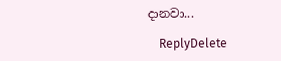දානවා...

    ReplyDelete